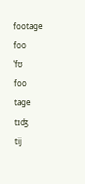footage
foo
ˈfʊ
foo
tage
tɪʤ
tij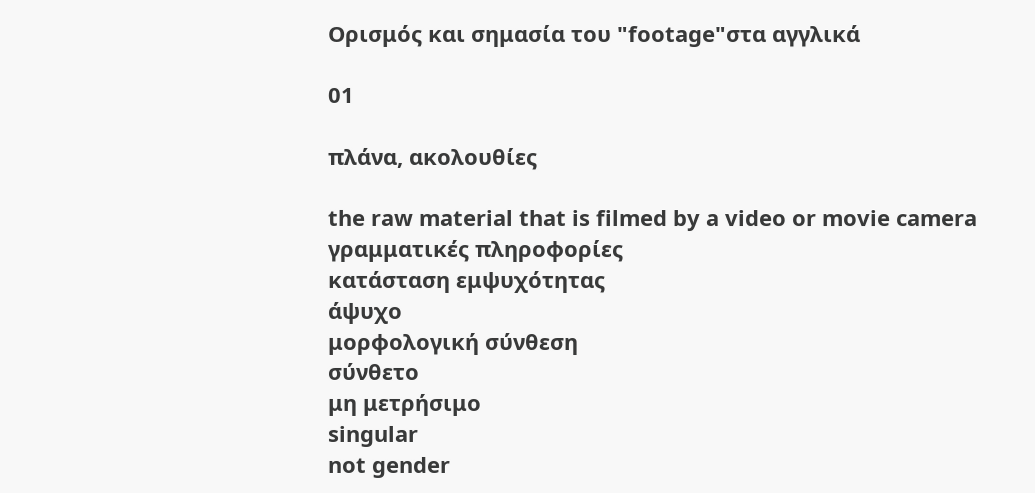Ορισμός και σημασία του "footage"στα αγγλικά

01

πλάνα, ακολουθίες

the raw material that is filmed by a video or movie camera
γραμματικές πληροφορίες
κατάσταση εμψυχότητας
άψυχο
μορφολογική σύνθεση
σύνθετο
μη μετρήσιμο
singular
not gender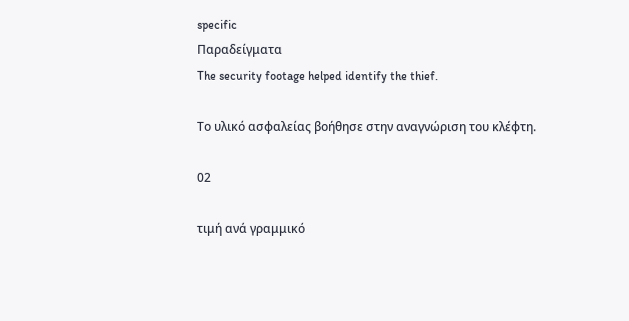specific
Παραδείγματα
The security footage helped identify the thief.

Το υλικό ασφαλείας βοήθησε στην αναγνώριση του κλέφτη.

02

τιμή ανά γραμμικό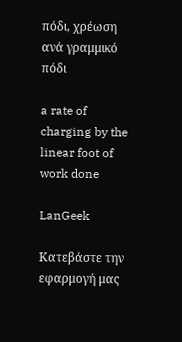πόδι, χρέωση ανά γραμμικό πόδι

a rate of charging by the linear foot of work done

LanGeek

Κατεβάστε την εφαρμογή μας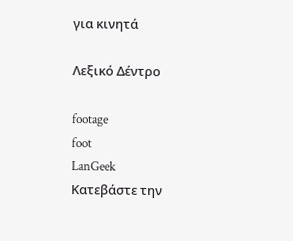για κινητά

Λεξικό Δέντρο

footage
foot
LanGeek
Κατεβάστε την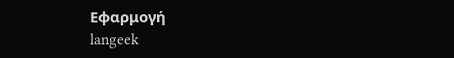Εφαρμογή
langeek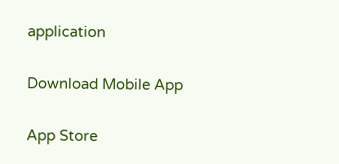application

Download Mobile App

App Store